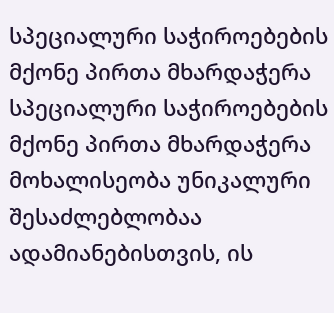სპეციალური საჭიროებების მქონე პირთა მხარდაჭერა
სპეციალური საჭიროებების მქონე პირთა მხარდაჭერა
მოხალისეობა უნიკალური შესაძლებლობაა ადამიანებისთვის, ის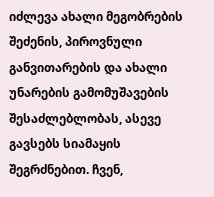იძლევა ახალი მეგობრების შეძენის, პიროვნული განვითარების და ახალი უნარების გამომუშავების შესაძლებლობას, ასევე გავსებს სიამაყის შეგრძნებით. ჩვენ,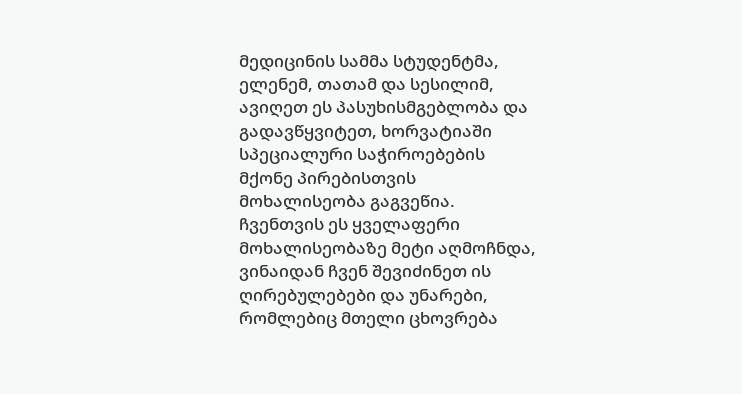მედიცინის სამმა სტუდენტმა, ელენემ, თათამ და სესილიმ, ავიღეთ ეს პასუხისმგებლობა და გადავწყვიტეთ, ხორვატიაში სპეციალური საჭიროებების მქონე პირებისთვის მოხალისეობა გაგვეწია. ჩვენთვის ეს ყველაფერი მოხალისეობაზე მეტი აღმოჩნდა, ვინაიდან ჩვენ შევიძინეთ ის ღირებულებები და უნარები, რომლებიც მთელი ცხოვრება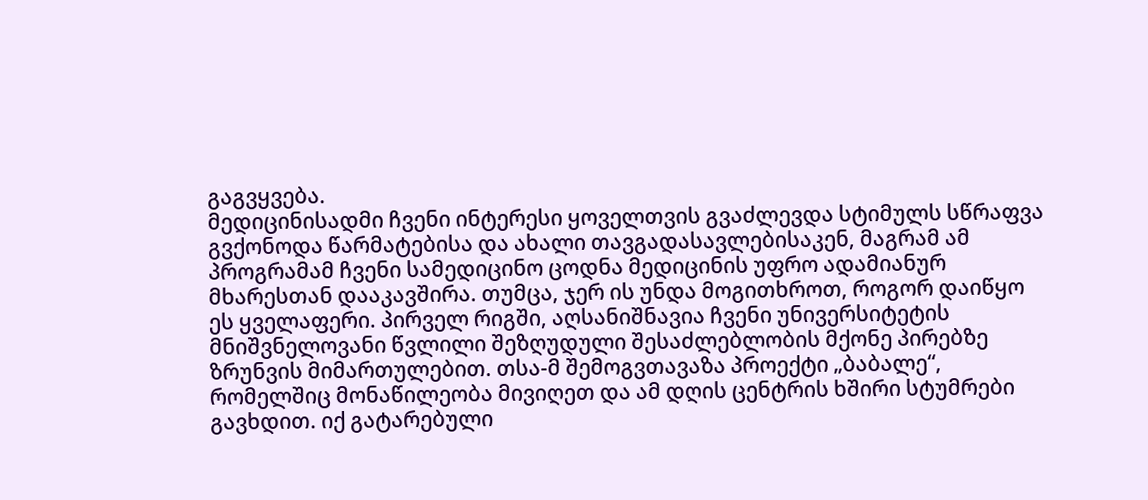გაგვყვება.
მედიცინისადმი ჩვენი ინტერესი ყოველთვის გვაძლევდა სტიმულს სწრაფვა გვქონოდა წარმატებისა და ახალი თავგადასავლებისაკენ, მაგრამ ამ პროგრამამ ჩვენი სამედიცინო ცოდნა მედიცინის უფრო ადამიანურ მხარესთან დააკავშირა. თუმცა, ჯერ ის უნდა მოგითხროთ, როგორ დაიწყო ეს ყველაფერი. პირველ რიგში, აღსანიშნავია ჩვენი უნივერსიტეტის მნიშვნელოვანი წვლილი შეზღუდული შესაძლებლობის მქონე პირებზე ზრუნვის მიმართულებით. თსა-მ შემოგვთავაზა პროექტი „ბაბალე“, რომელშიც მონაწილეობა მივიღეთ და ამ დღის ცენტრის ხშირი სტუმრები გავხდით. იქ გატარებული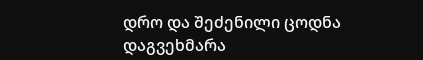დრო და შეძენილი ცოდნა დაგვეხმარა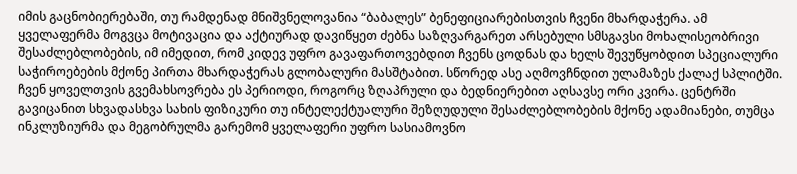იმის გაცნობიერებაში, თუ რამდენად მნიშვნელოვანია “ბაბალეს” ბენეფიციარებისთვის ჩვენი მხარდაჭერა. ამ ყველაფერმა მოგვცა მოტივაცია და აქტიურად დავიწყეთ ძებნა საზღვარგარეთ არსებული სმსგავსი მოხალისეობრივი შესაძლებლობების, იმ იმედით, რომ კიდევ უფრო გავაფართოვებდით ჩვენს ცოდნას და ხელს შევუწყობდით სპეციალური საჭიროებების მქონე პირთა მხარდაჭერას გლობალური მასშტაბით. სწორედ ასე აღმოვჩნდით ულამაზეს ქალაქ სპლიტში.
ჩვენ ყოველთვის გვემახსოვრება ეს პერიოდი, როგორც ზღაპრული და ბედნიერებით აღსავსე ორი კვირა. ცენტრში გავიცანით სხვადასხვა სახის ფიზიკური თუ ინტელექტუალური შეზღუდული შესაძლებლობების მქონე ადამიანები, თუმცა ინკლუზიურმა და მეგობრულმა გარემომ ყველაფერი უფრო სასიამოვნო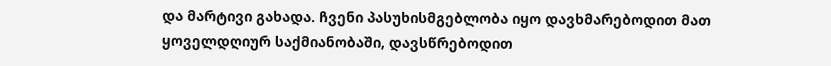და მარტივი გახადა. ჩვენი პასუხისმგებლობა იყო დავხმარებოდით მათ ყოველდღიურ საქმიანობაში, დავსწრებოდით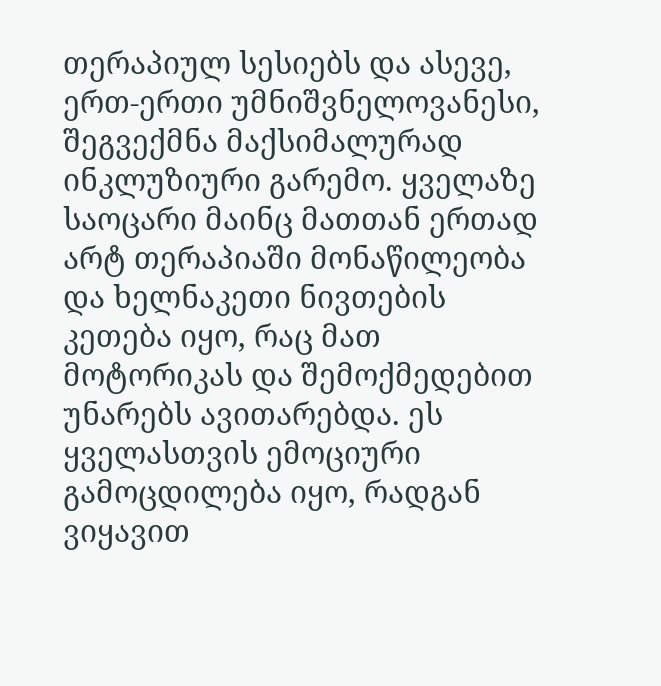თერაპიულ სესიებს და ასევე, ერთ-ერთი უმნიშვნელოვანესი, შეგვექმნა მაქსიმალურად ინკლუზიური გარემო. ყველაზე საოცარი მაინც მათთან ერთად არტ თერაპიაში მონაწილეობა და ხელნაკეთი ნივთების კეთება იყო, რაც მათ მოტორიკას და შემოქმედებით უნარებს ავითარებდა. ეს ყველასთვის ემოციური გამოცდილება იყო, რადგან ვიყავით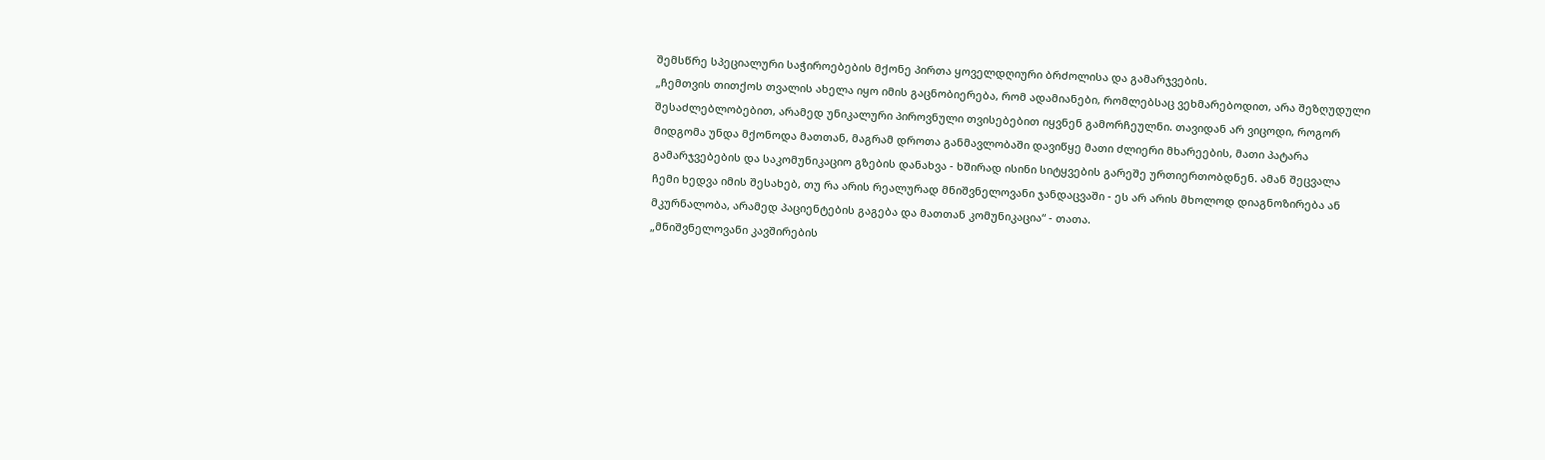შემსწრე სპეციალური საჭიროებების მქონე პირთა ყოველდღიური ბრძოლისა და გამარჯვების.
„ჩემთვის თითქოს თვალის ახელა იყო იმის გაცნობიერება, რომ ადამიანები, რომლებსაც ვეხმარებოდით, არა შეზღუდული შესაძლებლობებით, არამედ უნიკალური პიროვნული თვისებებით იყვნენ გამორჩეულნი. თავიდან არ ვიცოდი, როგორ მიდგომა უნდა მქონოდა მათთან, მაგრამ დროთა განმავლობაში დავიწყე მათი ძლიერი მხარეების, მათი პატარა გამარჯვებების და საკომუნიკაციო გზების დანახვა - ხშირად ისინი სიტყვების გარეშე ურთიერთობდნენ. ამან შეცვალა ჩემი ხედვა იმის შესახებ, თუ რა არის რეალურად მნიშვნელოვანი ჯანდაცვაში - ეს არ არის მხოლოდ დიაგნოზირება ან მკურნალობა, არამედ პაციენტების გაგება და მათთან კომუნიკაცია“ - თათა.
„მნიშვნელოვანი კავშირების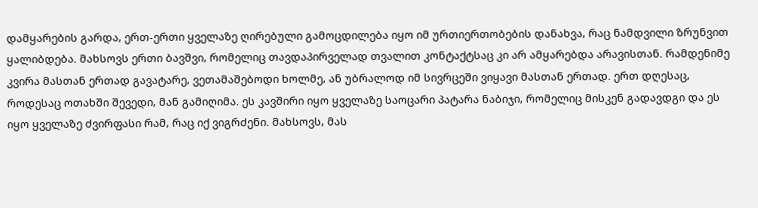დამყარების გარდა, ერთ-ერთი ყველაზე ღირებული გამოცდილება იყო იმ ურთიერთობების დანახვა, რაც ნამდვილი ზრუნვით ყალიბდება. მახსოვს ერთი ბავშვი, რომელიც თავდაპირველად თვალით კონტაქტსაც კი არ ამყარებდა არავისთან. რამდენიმე კვირა მასთან ერთად გავატარე, ვეთამაშებოდი ხოლმე, ან უბრალოდ იმ სივრცეში ვიყავი მასთან ერთად. ერთ დღესაც, როდესაც ოთახში შევედი, მან გამიღიმა. ეს კავშირი იყო ყველაზე საოცარი პატარა ნაბიჯი, რომელიც მისკენ გადავდგი და ეს იყო ყველაზე ძვირფასი რამ, რაც იქ ვიგრძენი. მახსოვს, მას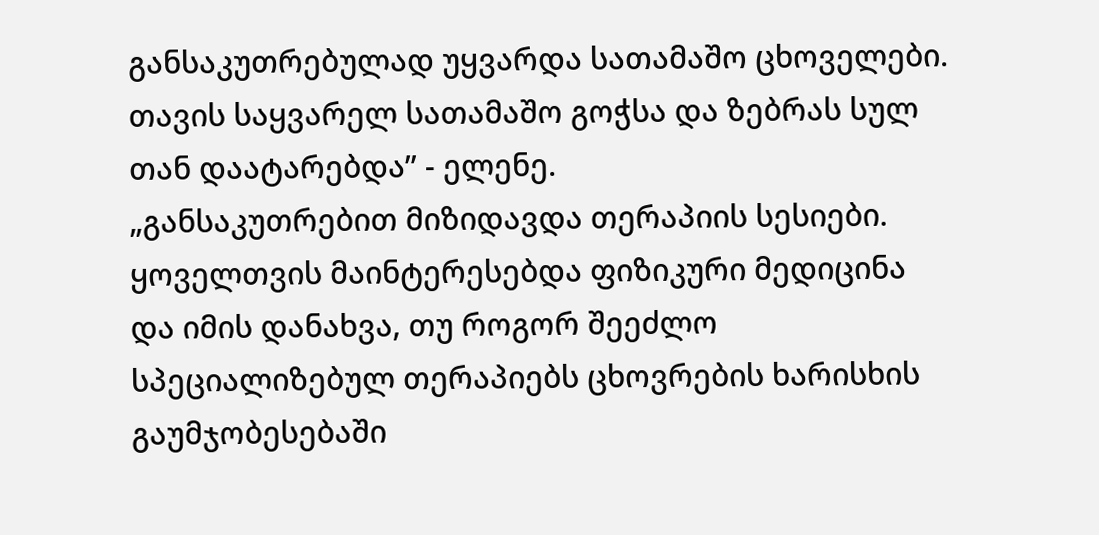განსაკუთრებულად უყვარდა სათამაშო ცხოველები. თავის საყვარელ სათამაშო გოჭსა და ზებრას სულ თან დაატარებდა” - ელენე.
„განსაკუთრებით მიზიდავდა თერაპიის სესიები. ყოველთვის მაინტერესებდა ფიზიკური მედიცინა და იმის დანახვა, თუ როგორ შეეძლო სპეციალიზებულ თერაპიებს ცხოვრების ხარისხის გაუმჯობესებაში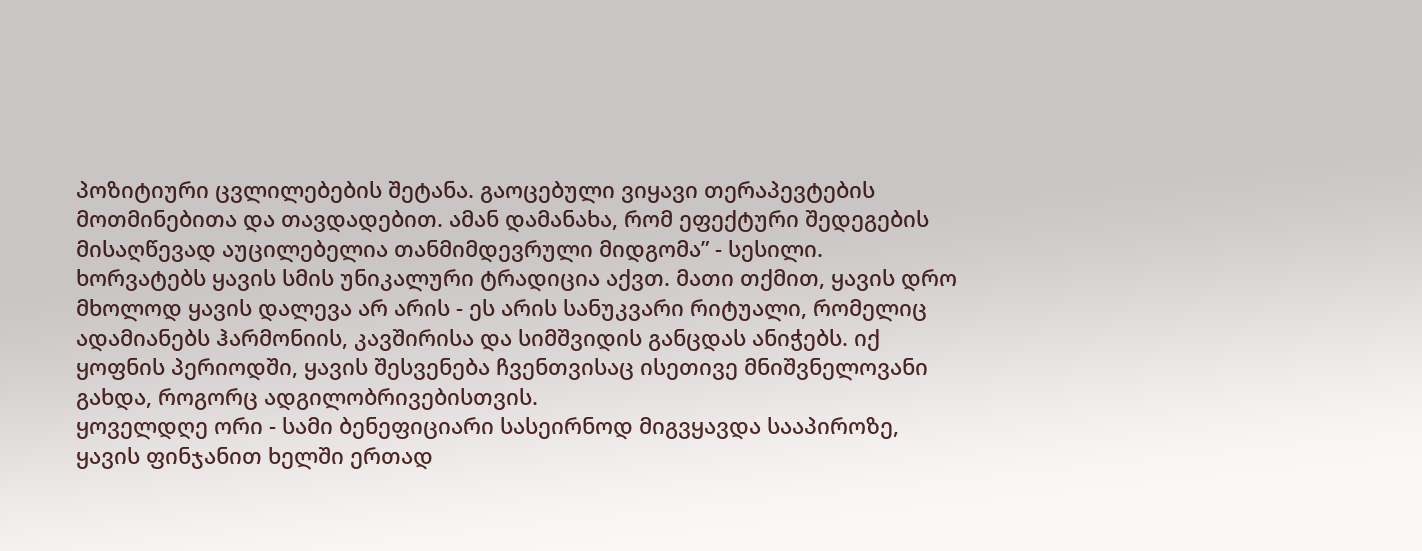პოზიტიური ცვლილებების შეტანა. გაოცებული ვიყავი თერაპევტების მოთმინებითა და თავდადებით. ამან დამანახა, რომ ეფექტური შედეგების მისაღწევად აუცილებელია თანმიმდევრული მიდგომა” - სესილი.
ხორვატებს ყავის სმის უნიკალური ტრადიცია აქვთ. მათი თქმით, ყავის დრო მხოლოდ ყავის დალევა არ არის - ეს არის სანუკვარი რიტუალი, რომელიც ადამიანებს ჰარმონიის, კავშირისა და სიმშვიდის განცდას ანიჭებს. იქ ყოფნის პერიოდში, ყავის შესვენება ჩვენთვისაც ისეთივე მნიშვნელოვანი გახდა, როგორც ადგილობრივებისთვის.
ყოველდღე ორი - სამი ბენეფიციარი სასეირნოდ მიგვყავდა სააპიროზე, ყავის ფინჯანით ხელში ერთად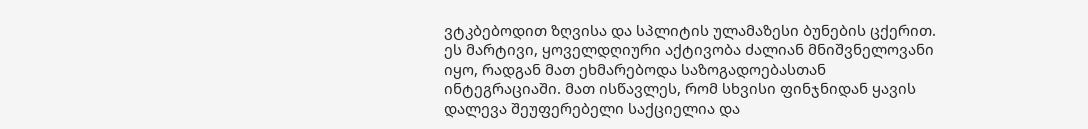ვტკბებოდით ზღვისა და სპლიტის ულამაზესი ბუნების ცქერით. ეს მარტივი, ყოველდღიური აქტივობა ძალიან მნიშვნელოვანი იყო, რადგან მათ ეხმარებოდა საზოგადოებასთან ინტეგრაციაში. მათ ისწავლეს, რომ სხვისი ფინჯნიდან ყავის დალევა შეუფერებელი საქციელია და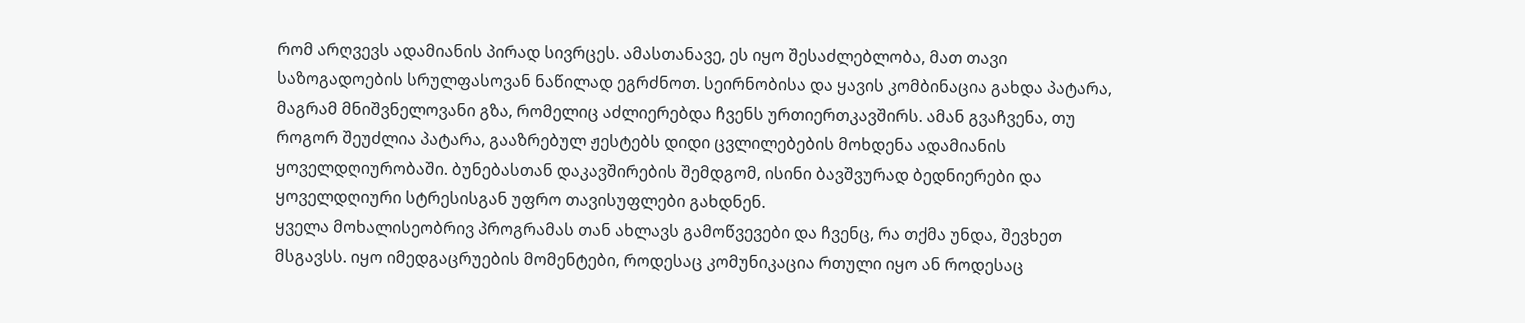რომ არღვევს ადამიანის პირად სივრცეს. ამასთანავე, ეს იყო შესაძლებლობა, მათ თავი საზოგადოების სრულფასოვან ნაწილად ეგრძნოთ. სეირნობისა და ყავის კომბინაცია გახდა პატარა, მაგრამ მნიშვნელოვანი გზა, რომელიც აძლიერებდა ჩვენს ურთიერთკავშირს. ამან გვაჩვენა, თუ როგორ შეუძლია პატარა, გააზრებულ ჟესტებს დიდი ცვლილებების მოხდენა ადამიანის ყოველდღიურობაში. ბუნებასთან დაკავშირების შემდგომ, ისინი ბავშვურად ბედნიერები და ყოველდღიური სტრესისგან უფრო თავისუფლები გახდნენ.
ყველა მოხალისეობრივ პროგრამას თან ახლავს გამოწვევები და ჩვენც, რა თქმა უნდა, შევხეთ მსგავსს. იყო იმედგაცრუების მომენტები, როდესაც კომუნიკაცია რთული იყო ან როდესაც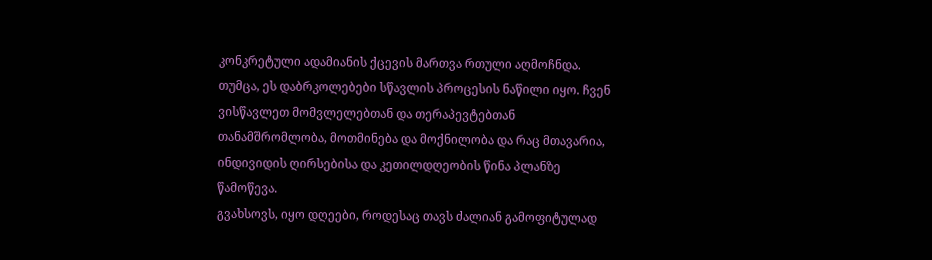კონკრეტული ადამიანის ქცევის მართვა რთული აღმოჩნდა. თუმცა, ეს დაბრკოლებები სწავლის პროცესის ნაწილი იყო. ჩვენ ვისწავლეთ მომვლელებთან და თერაპევტებთან თანამშრომლობა, მოთმინება და მოქნილობა და რაც მთავარია, ინდივიდის ღირსებისა და კეთილდღეობის წინა პლანზე წამოწევა.
გვახსოვს, იყო დღეები, როდესაც თავს ძალიან გამოფიტულად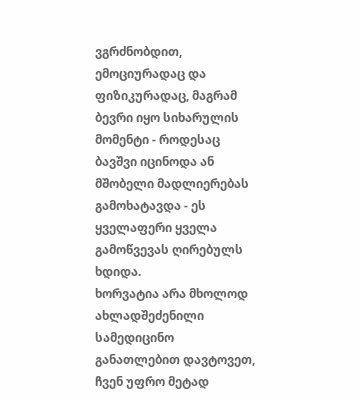ვგრძნობდით, ემოციურადაც და ფიზიკურადაც, მაგრამ ბევრი იყო სიხარულის მომენტი - როდესაც ბავშვი იცინოდა ან მშობელი მადლიერებას გამოხატავდა - ეს ყველაფერი ყველა გამოწვევას ღირებულს ხდიდა.
ხორვატია არა მხოლოდ ახლადშეძენილი სამედიცინო განათლებით დავტოვეთ, ჩვენ უფრო მეტად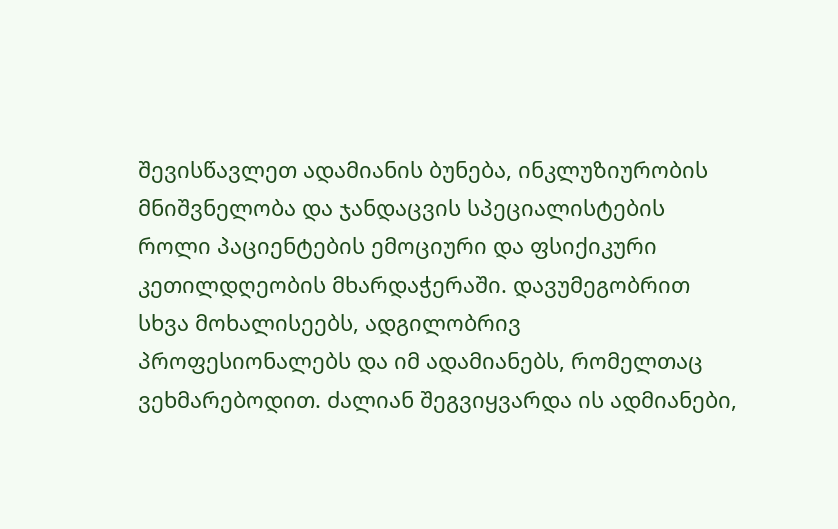შევისწავლეთ ადამიანის ბუნება, ინკლუზიურობის მნიშვნელობა და ჯანდაცვის სპეციალისტების როლი პაციენტების ემოციური და ფსიქიკური კეთილდღეობის მხარდაჭერაში. დავუმეგობრით სხვა მოხალისეებს, ადგილობრივ პროფესიონალებს და იმ ადამიანებს, რომელთაც ვეხმარებოდით. ძალიან შეგვიყვარდა ის ადმიანები,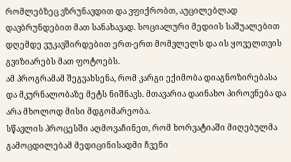რომლებზეც ვზრუნავდით და ვფიქრობთ, აუცილებლად დავბრუნდებით მათ სანახავად. სოციალური მედიის საშუალებით დღემდე ვუკავშირდებით ერთ-ერთ მომვლელს და ის ყოველთვის გვიზიარებს მათ ფოტოებს.
ამ პროგრამამ შეგვახსენა, რომ კარგი ექიმობა დიაგნოზირებასა და მკურნალობაზე მეტს ნიშნავს. მთავარია დაინახო პიროვნება და არა მხოლოდ მისი მდგომარეობა.
სწავლის პროცესში აღმოვაჩინეთ, რომ ხორვატიაში მიღებულმა გამოცდილებამ მედიცინისადმი ჩვენი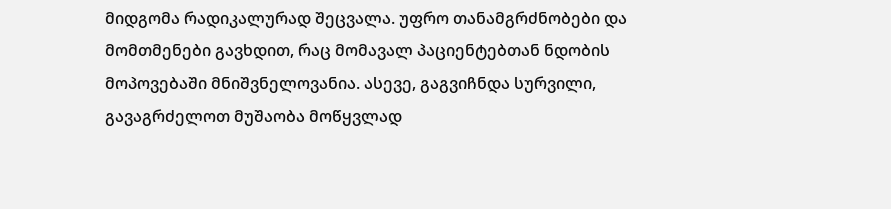მიდგომა რადიკალურად შეცვალა. უფრო თანამგრძნობები და მომთმენები გავხდით, რაც მომავალ პაციენტებთან ნდობის მოპოვებაში მნიშვნელოვანია. ასევე, გაგვიჩნდა სურვილი, გავაგრძელოთ მუშაობა მოწყვლად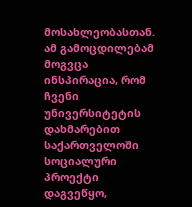მოსახლეობასთან.
ამ გამოცდილებამ მოგვცა ინსპირაცია, რომ ჩვენი უნივერსიტეტის დახმარებით საქართველოში სოციალური პროექტი დაგვეწყო,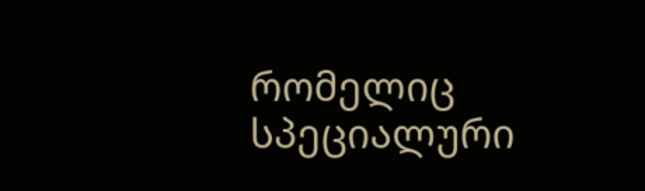რომელიც სპეციალური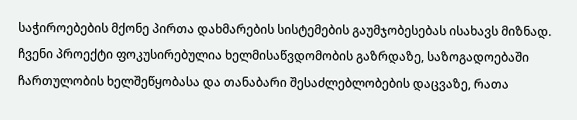საჭიროებების მქონე პირთა დახმარების სისტემების გაუმჯობესებას ისახავს მიზნად. ჩვენი პროექტი ფოკუსირებულია ხელმისაწვდომობის გაზრდაზე, საზოგადოებაში ჩართულობის ხელშეწყობასა და თანაბარი შესაძლებლობების დაცვაზე, რათა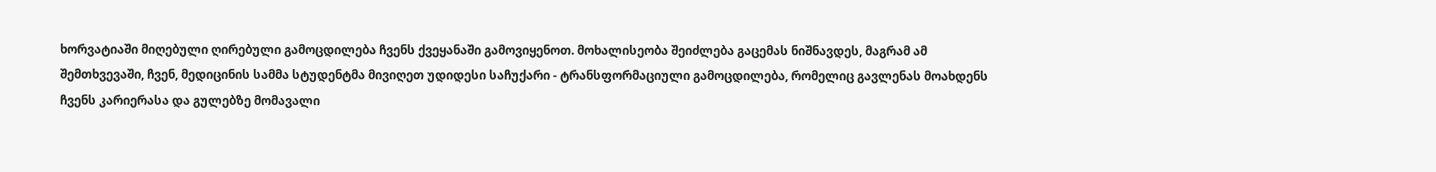ხორვატიაში მიღებული ღირებული გამოცდილება ჩვენს ქვეყანაში გამოვიყენოთ. მოხალისეობა შეიძლება გაცემას ნიშნავდეს, მაგრამ ამ შემთხვევაში, ჩვენ, მედიცინის სამმა სტუდენტმა მივიღეთ უდიდესი საჩუქარი - ტრანსფორმაციული გამოცდილება, რომელიც გავლენას მოახდენს ჩვენს კარიერასა და გულებზე მომავალი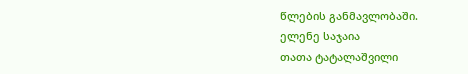წლების განმავლობაში.
ელენე საჯაია
თათა ტატალაშვილი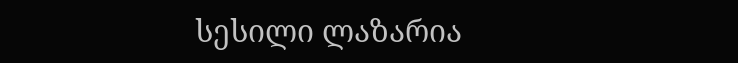სესილი ლაზარია